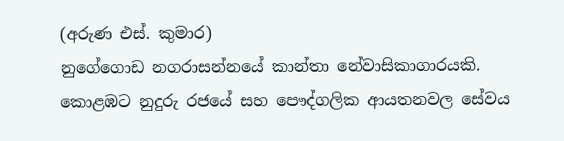(අරුණ එස්. කුමාර)
නුගේගොඩ නගරාසන්නයේ කාන්තා නේවාසිකාගාරයකි. කොළඹට නුදුරු රජයේ සහ පෞද්ගලික ආයතනවල සේවය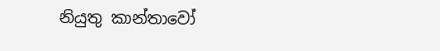නියුතු කාන්තාවෝ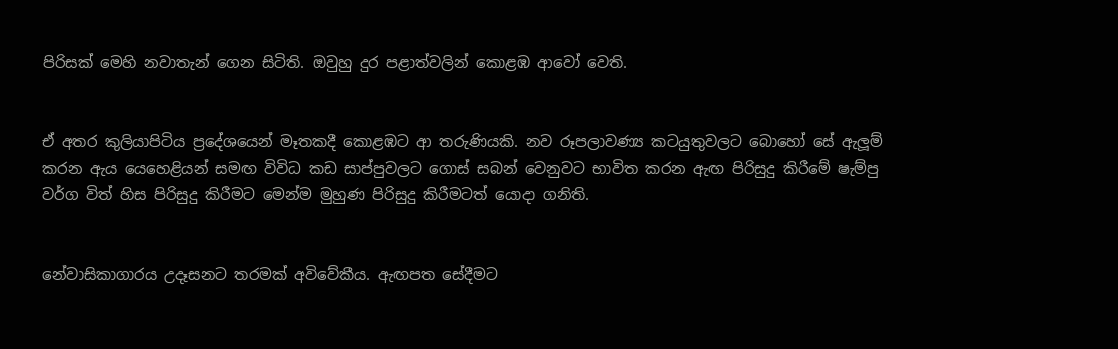පිරිසක් මෙහි නවාතැන් ගෙන සිටිති. ඔවුහු දුර පළාත්වලින් කොළඹ ආවෝ වෙති.


ඒ අතර කුලියාපිටිය ප්‍රදේශයෙන් මෑතකදී කොළඹට ආ තරුණියකි. නව රූපලාවණ්‍ය කටයුතුවලට බොහෝ සේ ඇලූම් කරන ඇය යෙහෙළියන් සමඟ විවිධ කඩ සාප්පුවලට ගොස් සබන් වෙනුවට භාවිත කරන ඇඟ පිරිසුදු කිරීමේ ෂැම්පු වර්ග විත් හිස පිරිසුදු කිරීමට මෙන්ම මුහුණ පිරිසුදු කිරීමටත් යොදා ගනිති.


නේවාසිකාගාරය උදෑසනට තරමක් අවිවේකීය. ඇඟපත සේදීමට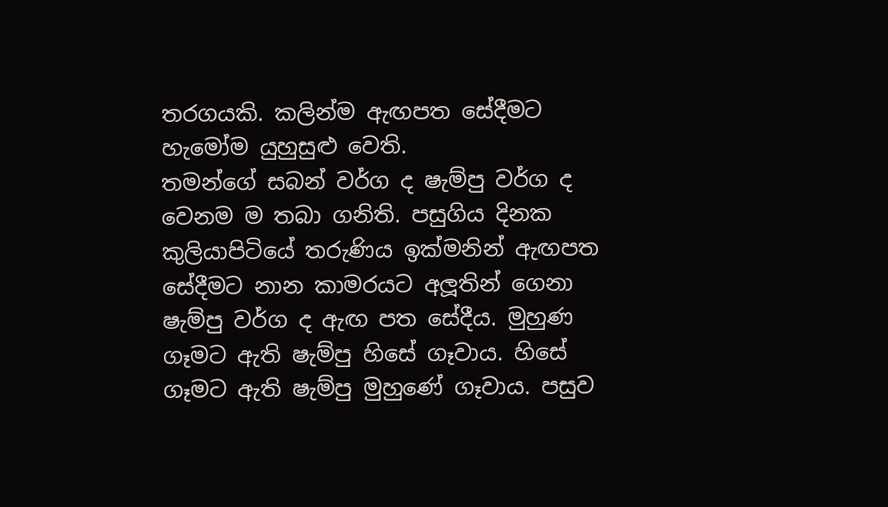තරගයකි. කලින්ම ඇඟපත සේදීමට හැමෝම යුහුසුළු වෙති.
තමන්ගේ සබන් වර්ග ද ෂැම්පු වර්ග ද වෙනම ම තබා ගනිති. පසුගිය දිනක කුලියාපිටියේ තරුණිය ඉක්මනින් ඇඟපත සේදීමට නාන කාමරයට අලූතින් ගෙනා ෂැම්පු වර්ග ද ඇඟ පත සේදීය. මුහුණ ගෑමට ඇති ෂැම්පු හිසේ ගෑවාය. හිසේ ගෑමට ඇති ෂැම්පු මුහුණේ ගෑවාය. පසුව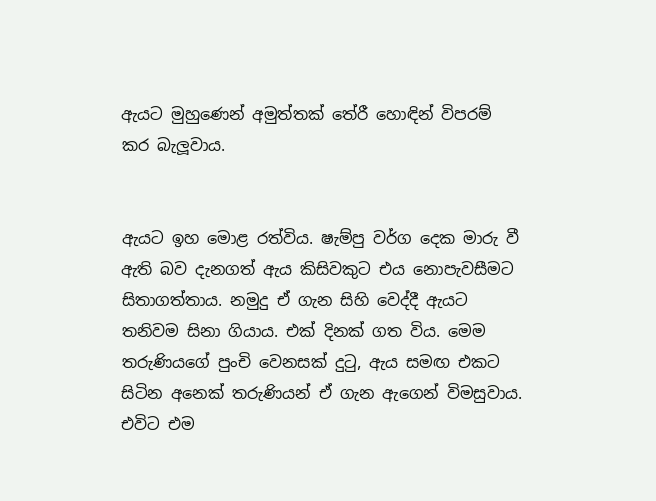ඇයට මුහුණෙන් අමුත්තක් තේරී හොඳින් විපරම් කර බැලූවාය.


ඇයට ඉහ මොළ රත්විය. ෂැම්පු වර්ග දෙක මාරු වී ඇති බව දැනගත් ඇය කිසිවකුට එය නොපැවසීමට සිතාගත්තාය. නමුදු ඒ ගැන සිහි වෙද්දී ඇයට තනිවම සිනා ගියාය. එක් දිනක් ගත විය. මෙම තරුණියගේ පුංචි වෙනසක් දුටු, ඇය සමඟ එකට සිටින අනෙක් තරුණියන් ඒ ගැන ඇගෙන් විමසුවාය. එවිට එම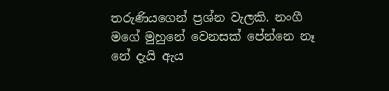තරුණියගෙන් ප්‍රශ්න වැලකි. නංගී මගේ මුහුනේ වෙනසක් පේන්නෙ නෑ නේ දැයි ඇය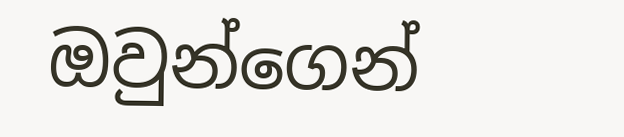ඔවුන්ගෙන්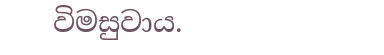විමසුවාය.